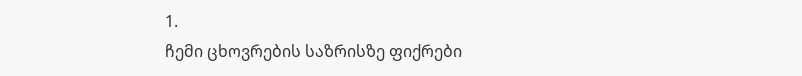1.
ჩემი ცხოვრების საზრისზე ფიქრები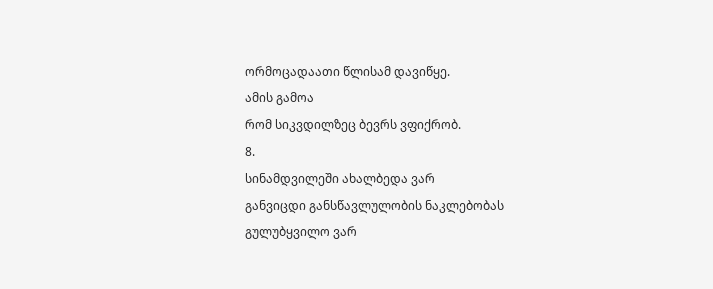ორმოცადაათი წლისამ დავიწყე.
ამის გამოა
რომ სიკვდილზეც ბევრს ვფიქრობ.
8.
სინამდვილეში ახალბედა ვარ
განვიცდი განსწავლულობის ნაკლებობას
გულუბყვილო ვარ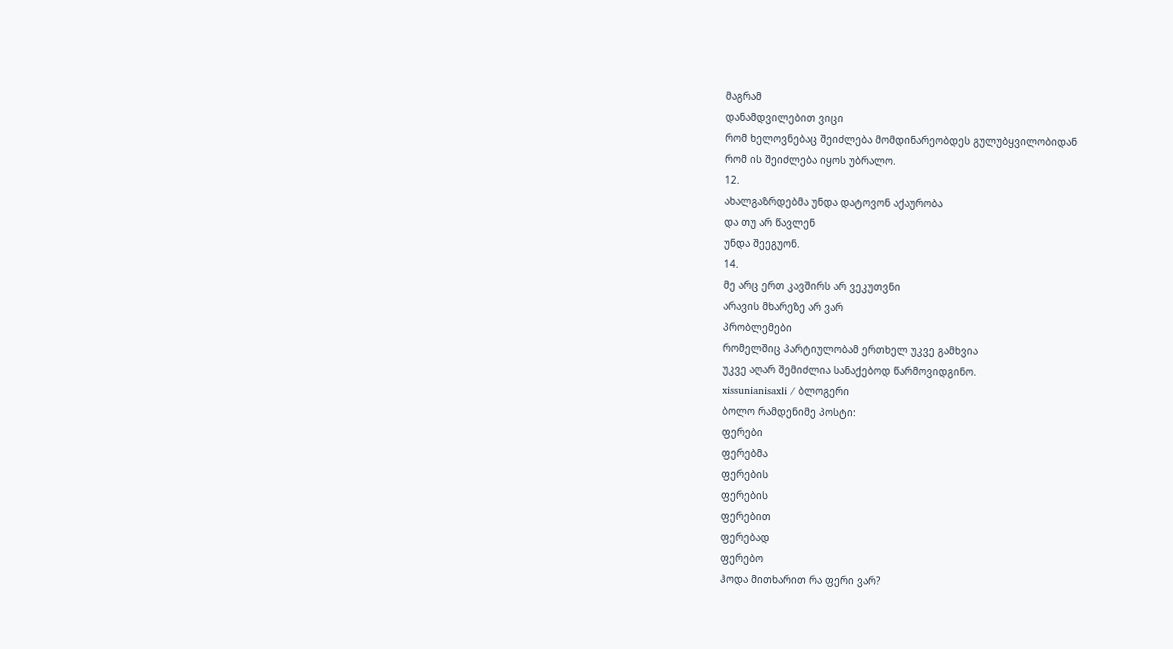მაგრამ
დანამდვილებით ვიცი
რომ ხელოვნებაც შეიძლება მომდინარეობდეს გულუბყვილობიდან
რომ ის შეიძლება იყოს უბრალო.
12.
ახალგაზრდებმა უნდა დატოვონ აქაურობა
და თუ არ წავლენ
უნდა შეეგუონ.
14.
მე არც ერთ კავშირს არ ვეკუთვნი
არავის მხარეზე არ ვარ
პრობლემები
რომელშიც პარტიულობამ ერთხელ უკვე გამხვია
უკვე აღარ შემიძლია სანაქებოდ წარმოვიდგინო.
xissunianisaxli / ბლოგერი
ბოლო რამდენიმე პოსტი:
ფერები
ფერებმა
ფერების
ფერების
ფერებით
ფერებად
ფერებო
ჰოდა მითხარით რა ფერი ვარ?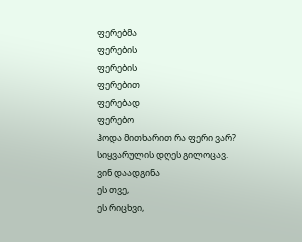ფერებმა
ფერების
ფერების
ფერებით
ფერებად
ფერებო
ჰოდა მითხარით რა ფერი ვარ?
სიყვარულის დღეს გილოცავ.
ვინ დაადგინა
ეს თვე,
ეს რიცხვი,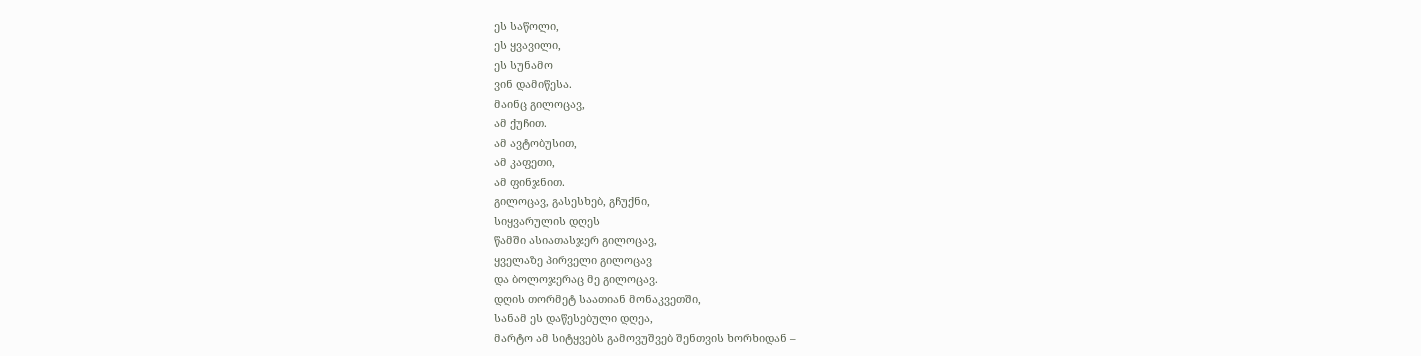ეს საწოლი,
ეს ყვავილი,
ეს სუნამო
ვინ დამიწესა.
მაინც გილოცავ,
ამ ქუჩით.
ამ ავტობუსით,
ამ კაფეთი,
ამ ფინჯნით.
გილოცავ, გასესხებ, გჩუქნი,
სიყვარულის დღეს
წამში ასიათასჯერ გილოცავ,
ყველაზე პირველი გილოცავ
და ბოლოჯერაც მე გილოცავ.
დღის თორმეტ საათიან მონაკვეთში,
სანამ ეს დაწესებული დღეა,
მარტო ამ სიტყვებს გამოვუშვებ შენთვის ხორხიდან –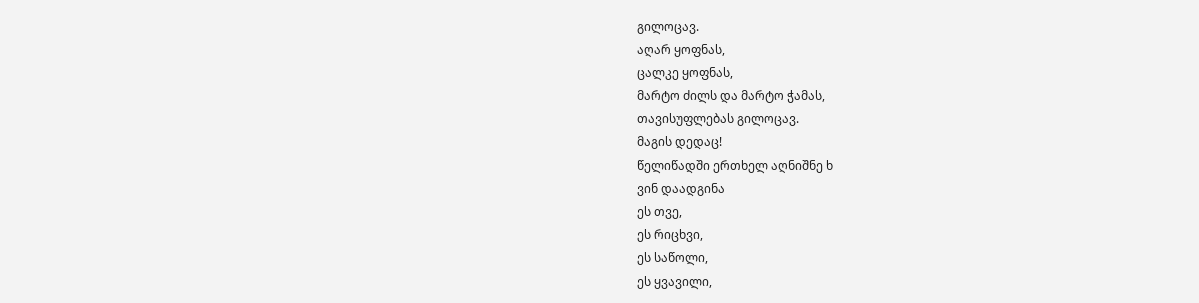გილოცავ.
აღარ ყოფნას,
ცალკე ყოფნას,
მარტო ძილს და მარტო ჭამას,
თავისუფლებას გილოცავ.
მაგის დედაც!
წელიწადში ერთხელ აღნიშნე ხ
ვინ დაადგინა
ეს თვე,
ეს რიცხვი,
ეს საწოლი,
ეს ყვავილი,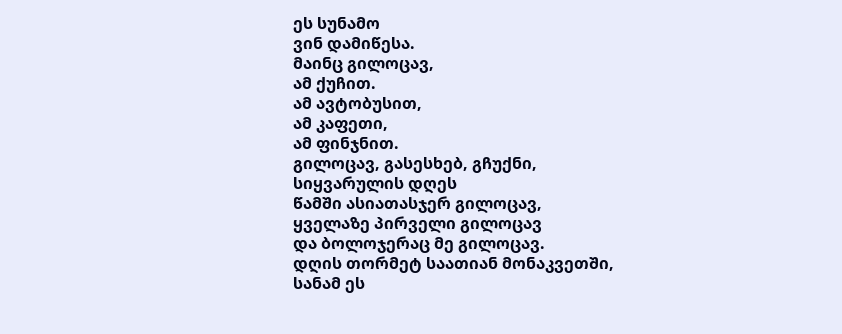ეს სუნამო
ვინ დამიწესა.
მაინც გილოცავ,
ამ ქუჩით.
ამ ავტობუსით,
ამ კაფეთი,
ამ ფინჯნით.
გილოცავ, გასესხებ, გჩუქნი,
სიყვარულის დღეს
წამში ასიათასჯერ გილოცავ,
ყველაზე პირველი გილოცავ
და ბოლოჯერაც მე გილოცავ.
დღის თორმეტ საათიან მონაკვეთში,
სანამ ეს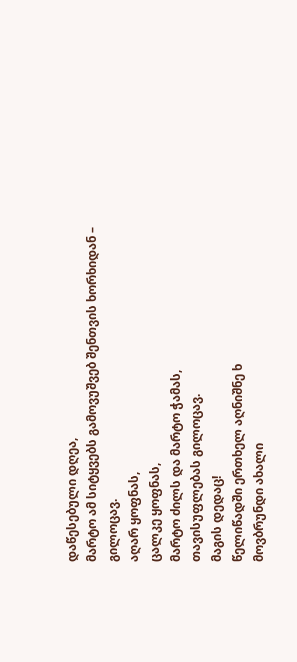დაწესებული დღეა,
მარტო ამ სიტყვებს გამოვუშვებ შენთვის ხორხიდან –
გილოცავ.
აღარ ყოფნას,
ცალკე ყოფნას,
მარტო ძილს და მარტო ჭამას,
თავისუფლებას გილოცავ.
მაგის დედაც!
წელიწადში ერთხელ აღნიშნე ხ
მოვბრუნდი ახალი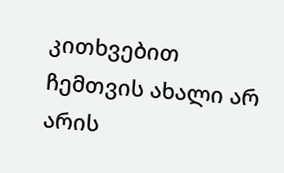კითხვებით
ჩემთვის ახალი არ არის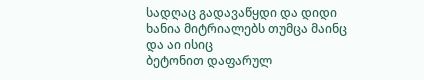სადღაც გადავაწყდი და დიდი ხანია მიტრიალებს თუმცა მაინც
და აი ისიც
ბეტონით დაფარულ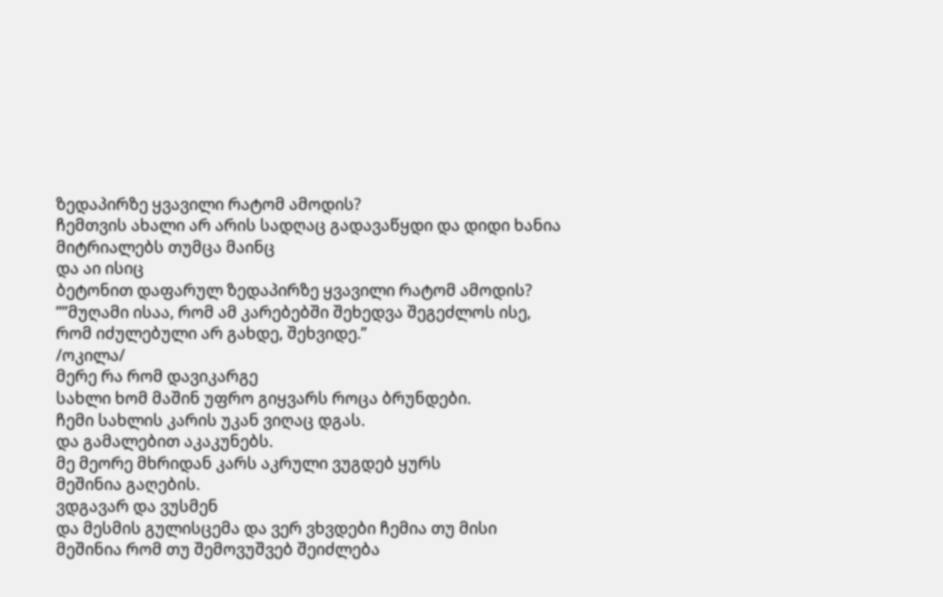ზედაპირზე ყვავილი რატომ ამოდის?
ჩემთვის ახალი არ არის სადღაც გადავაწყდი და დიდი ხანია მიტრიალებს თუმცა მაინც
და აი ისიც
ბეტონით დაფარულ ზედაპირზე ყვავილი რატომ ამოდის?
””მუღამი ისაა, რომ ამ კარებებში შეხედვა შეგეძლოს ისე,
რომ იძულებული არ გახდე, შეხვიდე.”
/ოკილა/
მერე რა რომ დავიკარგე
სახლი ხომ მაშინ უფრო გიყვარს როცა ბრუნდები.
ჩემი სახლის კარის უკან ვიღაც დგას.
და გამალებით აკაკუნებს.
მე მეორე მხრიდან კარს აკრული ვუგდებ ყურს
მეშინია გაღების.
ვდგავარ და ვუსმენ
და მესმის გულისცემა და ვერ ვხვდები ჩემია თუ მისი
მეშინია რომ თუ შემოვუშვებ შეიძლება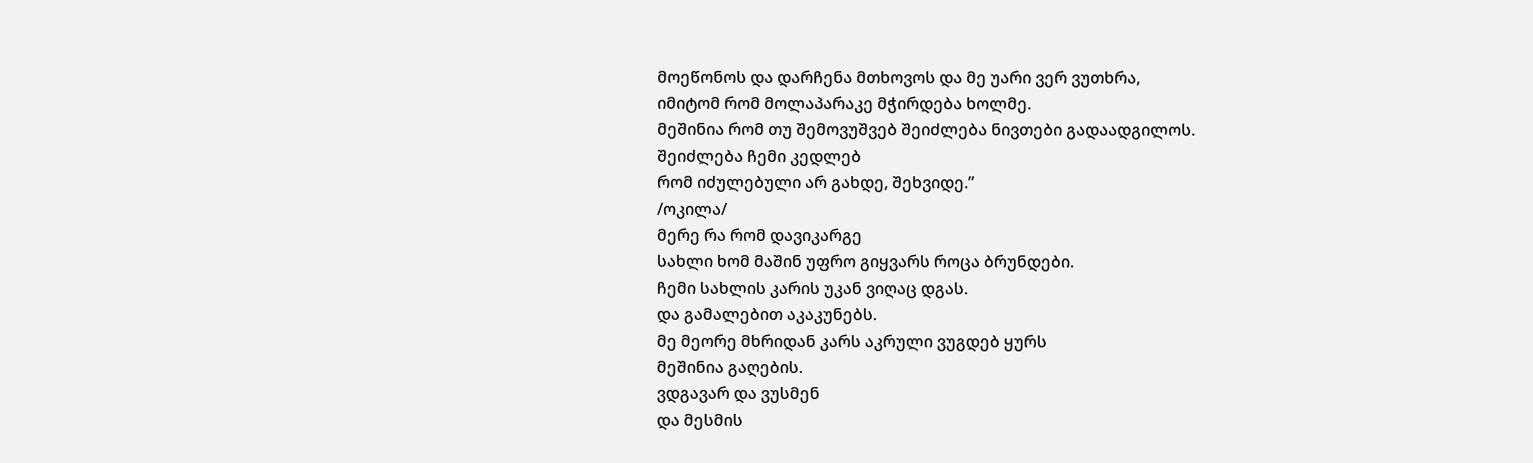მოეწონოს და დარჩენა მთხოვოს და მე უარი ვერ ვუთხრა,
იმიტომ რომ მოლაპარაკე მჭირდება ხოლმე.
მეშინია რომ თუ შემოვუშვებ შეიძლება ნივთები გადაადგილოს.
შეიძლება ჩემი კედლებ
რომ იძულებული არ გახდე, შეხვიდე.”
/ოკილა/
მერე რა რომ დავიკარგე
სახლი ხომ მაშინ უფრო გიყვარს როცა ბრუნდები.
ჩემი სახლის კარის უკან ვიღაც დგას.
და გამალებით აკაკუნებს.
მე მეორე მხრიდან კარს აკრული ვუგდებ ყურს
მეშინია გაღების.
ვდგავარ და ვუსმენ
და მესმის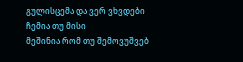გულისცემა და ვერ ვხვდები ჩემია თუ მისი
მეშინია რომ თუ შემოვუშვებ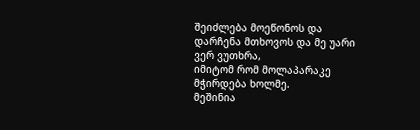შეიძლება მოეწონოს და დარჩენა მთხოვოს და მე უარი ვერ ვუთხრა,
იმიტომ რომ მოლაპარაკე მჭირდება ხოლმე.
მეშინია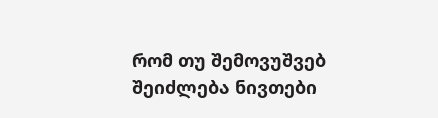რომ თუ შემოვუშვებ შეიძლება ნივთები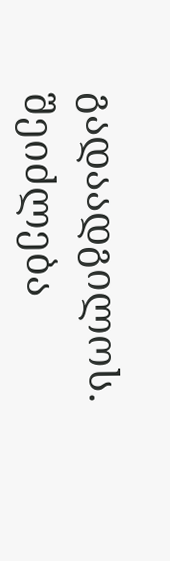გადაადგილოს.
შეიძლება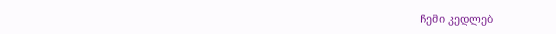ჩემი კედლებ